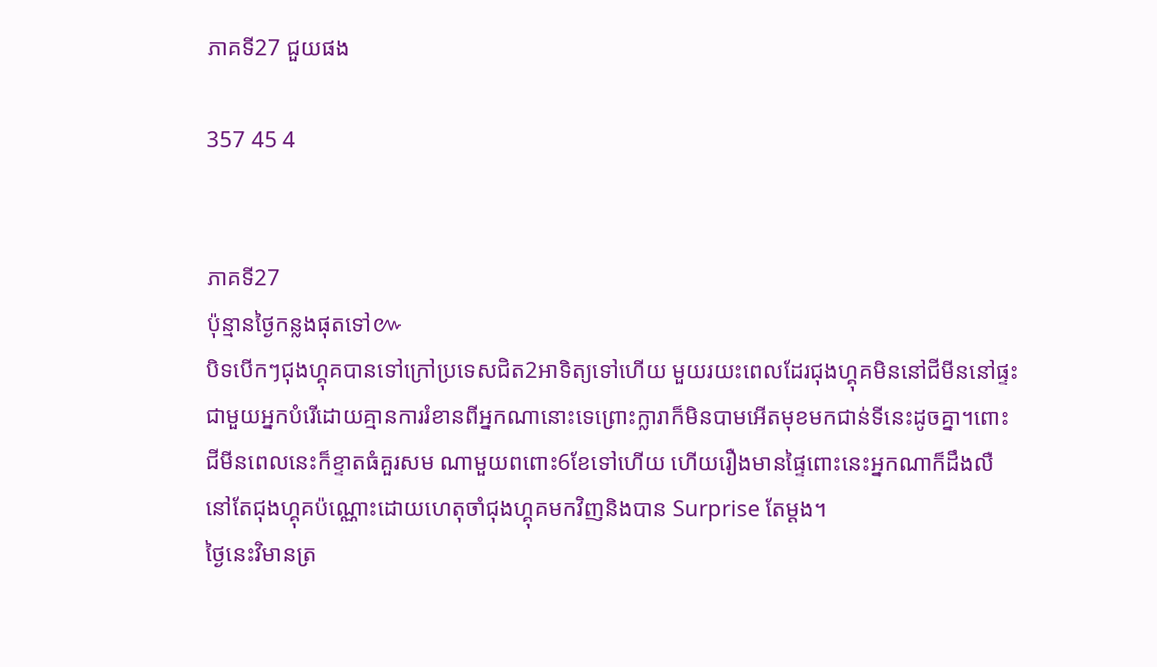ភាគទី27 ជួយផង

357 45 4


ភាគទី27
ប៉ុន្មានថ្ងៃកន្លងផុតទៅ៚
បិទបើកៗជុងហ្គុគបានទៅក្រៅប្រទេសជិត2អាទិត្យទៅហើយ មួយរយះពេលដែរជុងហ្គុគមិននៅជីមីននៅផ្ទះជាមួយអ្នកបំរើដោយគ្មានការរំខានពីអ្នកណានោះទេព្រោះក្លារាក៏មិនបាមអើតមុខមកជាន់ទីនេះដូចគ្នា។ពោះជីមីនពេលនេះក៏ខ្ទាតធំគួរសម ណាមួយពពោះ6ខែទៅហើយ ហើយរឿងមានផ្ទៃពោះនេះអ្នកណាក៏ដឹងលឺនៅតែជុងហ្គុគប៉ណ្ណោះដោយហេតុចាំជុងហ្គុគមកវិញនិងបាន Surprise តែម្ដង។
ថ្ងៃនេះវិមានត្រ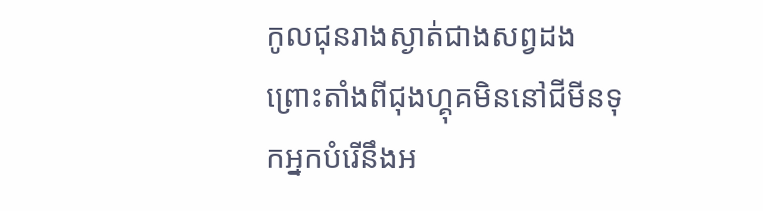កូលជុនរាងស្ងាត់ជាងសព្វដងព្រោះតាំងពីជុងហ្គុគមិននៅជីមីនទុកអ្នកបំរើនឹងអ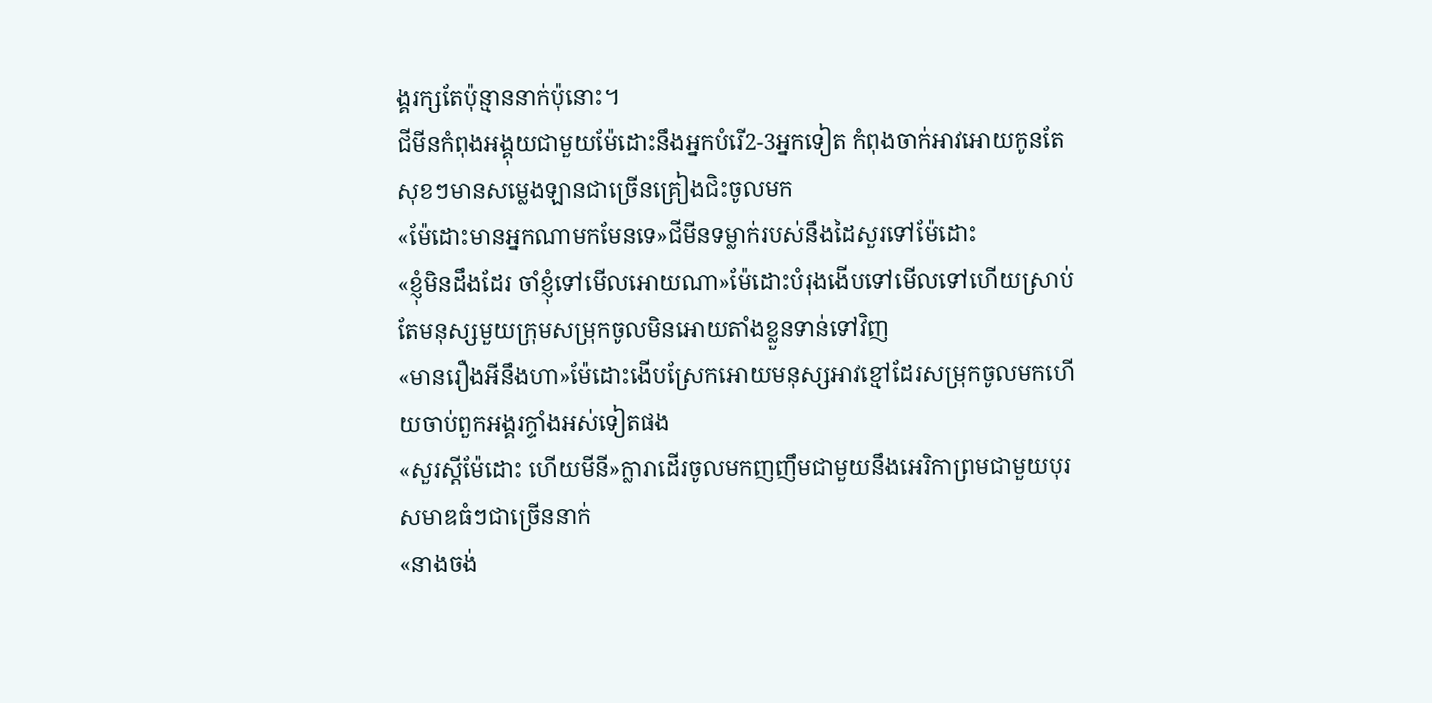ង្គរក្សតែប៉ុន្មាននាក់ប៉ុនោះ។
ជីមីនកំពុងអង្គុយជាមួយម៉ែដោះនឹងអ្នកបំរើ2-3អ្នកទៀត កំពុងចាក់អាវអោយកូនតែសុខៗមានសម្លេងឡានជាច្រើនគ្រៀងជិះចូលមក
«ម៉ែដោះមានអ្នកណាមកមែនទេ»ជីមីនទម្លាក់របស់នឹងដៃសួរទៅម៉ែដោះ
«ខ្ញុំមិនដឹងដែរ ចាំខ្ញុំទៅមើលអោយណា»ម៉ែដោះបំរុងងើបទៅមើលទៅហើយស្រាប់តែមនុស្សមួយក្រុមសម្រុកចូលមិនអោយតាំងខ្លួនទាន់ទៅវិញ
«មានរឿងអីនឹងហា»ម៉ែដោះងើបស្រែកអោយមនុស្សអាវខ្មៅដែរសម្រុកចូលមកហើយចាប់ពួកអង្គរក្ទាំងអស់ទៀតផង
«សួរស្ដីម៉ែដោះ ហើយមីនី»ក្លារាដើរចូលមកញញឹមជាមួយនឹងអេរិកាព្រមជាមួយបុរសមាឌធំៗជាច្រើននាក់
«នាងចង់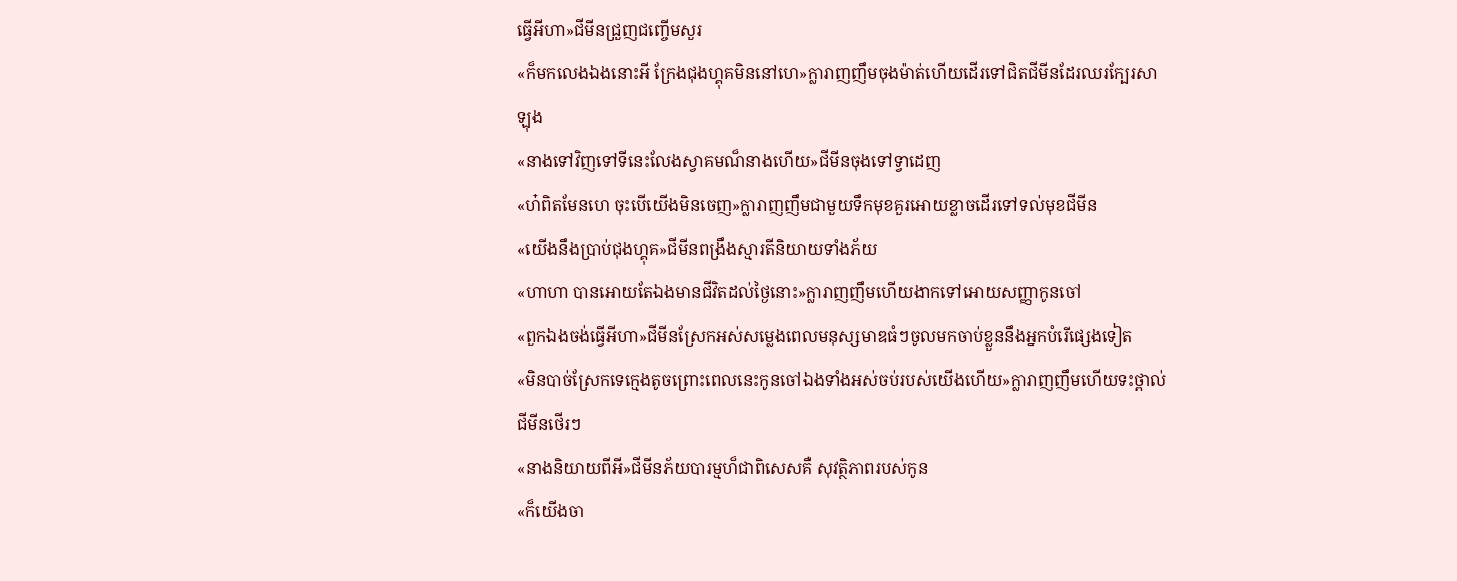ធ្វើអីហា»ជីមីនជ្រួញជញ្ចើមសួរ
«ក៏មកលេងឯងនោះអី ក្រែងជុងហ្គុគមិននៅហេ»ក្លារាញញឹមចុងម៉ាត់ហើយដើរទៅជិតជីមីនដែរឈរក្បែរសាឡុង
«នាងទៅវិញទៅទីនេះលែងស្វាគមណ៏នាងហើយ»ជីមីនចុងទៅទ្វាដេញ
«ហ៎ពិតមែនហេ ចុះបើយើងមិនចេញ»ក្លារាញញឹមជាមួយទឹកមុខគួរអោយខ្លាចដើរទៅទល់មុខជីមីន
«យើងនឹងប្រាប់ជុងហ្គុគ»ជីមីនពង្រឹងស្មារតីនិយាយទាំងភ័យ
«ហាហា បានអោយតែឯងមានជីវិតដល់ថ្ងៃនោះ»ក្លារាញញឹមហើយងាកទៅអោយសញ្ញាកូនចៅ
«ពួកឯងចង់ធ្វើអីហា»ជីមីនស្រែកអស់សម្លេងពេលមនុស្សមាឌធំៗចូលមកចាប់ខ្លួននឹងអ្នកបំរើផ្សេងទៀត
«មិនបាច់ស្រែកទេក្មេងតូចព្រោះពេលនេះកូនចៅឯងទាំងអស់ចប់របស់យើងហើយ»ក្លារាញញឹមហើយទះថ្ពាល់ជីមីនថើរៗ
«នាងនិយាយពីអី»ជីមីនភ័យបារម្មហ៏ជាពិសេសគឺ សុវត្ថិភាពរបស់កូន
«ក៏យើងចា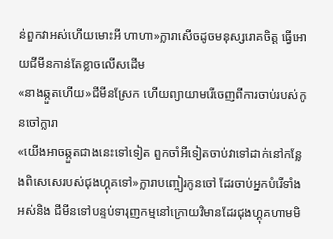ន់ពួកវាអស់ហើយមោះអី ហាហា»ក្លារាសើចដូចមនុស្សរោគចិត្ត ធ្វើអោយជីមីនកាន់តែខ្លាចលើសដើម
«នាងឆ្កួតហើយ»ជីមីនស្រែក ហើយព្យាយាមរើចេញពីការចាប់របស់កូនចៅក្លារា
«យើងអាចឆ្កួតជាងនេះទៅទៀត ពួកចាំអីទៀតចាប់វាទៅដាក់នៅកន្លែងពិសេសេរបស់ជុងហ្គុគទៅ»ក្លារាបញ្ចៀរកូនចៅ ដែរចាប់អ្នកបំរើទាំងអស់និង ជីមីនទៅបន្ទប់ទារុញកម្មនៅក្រោយវិមានដែរជុងហ្គុគហាមមិ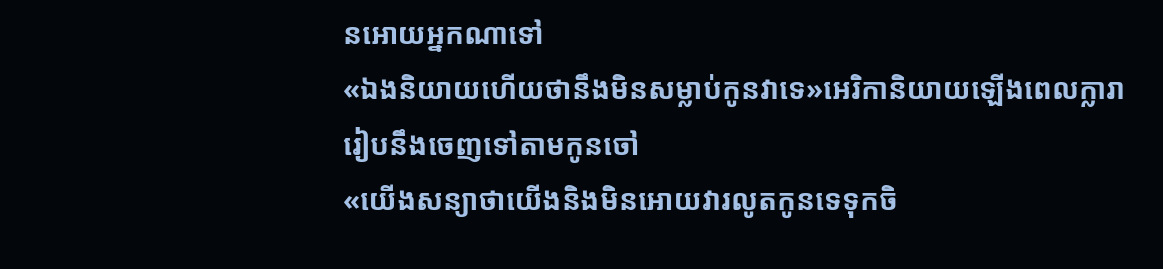នអោយអ្នកណាទៅ
«ឯងនិយាយហើយថានឹងមិនសម្លាប់កូនវាទេ»អេរិកានិយាយឡើងពេលក្លារារៀបនឹងចេញទៅតាមកូនចៅ
«យើងសន្យាថាយើងនិងមិនអោយវារលូតកូនទេទុកចិ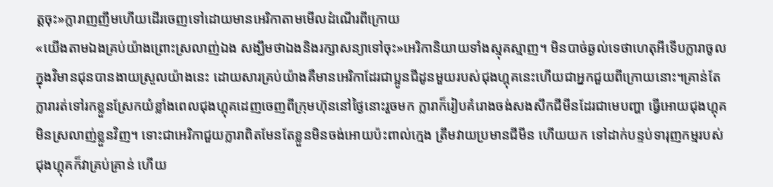ត្តចុះ»ក្លារាញញឹមហើយដើរចេញទៅដោយមានអេរិកាតាមមើលដំណើរពីក្រោយ
«យើងតាមឯងគ្រប់យ៉ាងព្រោះស្រលាញ់ឯង សង្ឃឹមថាឯងនិងរក្សាសន្យាទៅចុះ»អេរិកានិយាយទាំងស្មុគស្មាញ។ មិនបាច់ឆ្ងល់ទេថាហេតុអីទើបក្លារាចូលក្នុងវិមានជុនបានងាយស្រួលយ៉ាងនេះ ដោយសារគ្រប់យ៉ាងគឺមានអេរិកាដែរជាប្អូនជីដូនមួយរបស់ជុងហ្គុគនេះហើយជាអ្នកជួយពីក្រោយនោះ។គ្រាន់តែក្លារារត់ទៅរកខ្លួនស្រែកយំខ្លាំងពេលជុងហ្គុគដេញចេញពីក្រុមហ៊ុននៅថ្ងៃនោះរួចមក ក្លារាក៏រៀបគំរោងចង់សងសឹកជីមីនដែរជាមេបញ្ហា ធ្វើអោយជុងហ្គុគមិនស្រលាញ់ខ្លួនវិញ។ ទោះជាអេរិកាជួយក្លារាពិតមែនតែខ្លួនមិនចង់អោយប៉ះពាល់ក្មេង ត្រឹមវាយប្រមានជីមីន ហើយយក ទៅដាក់បន្ទប់ទារុញកម្មរបស់ជុងហ្គុគក៏វាគ្រប់គ្រាន់ ហើយ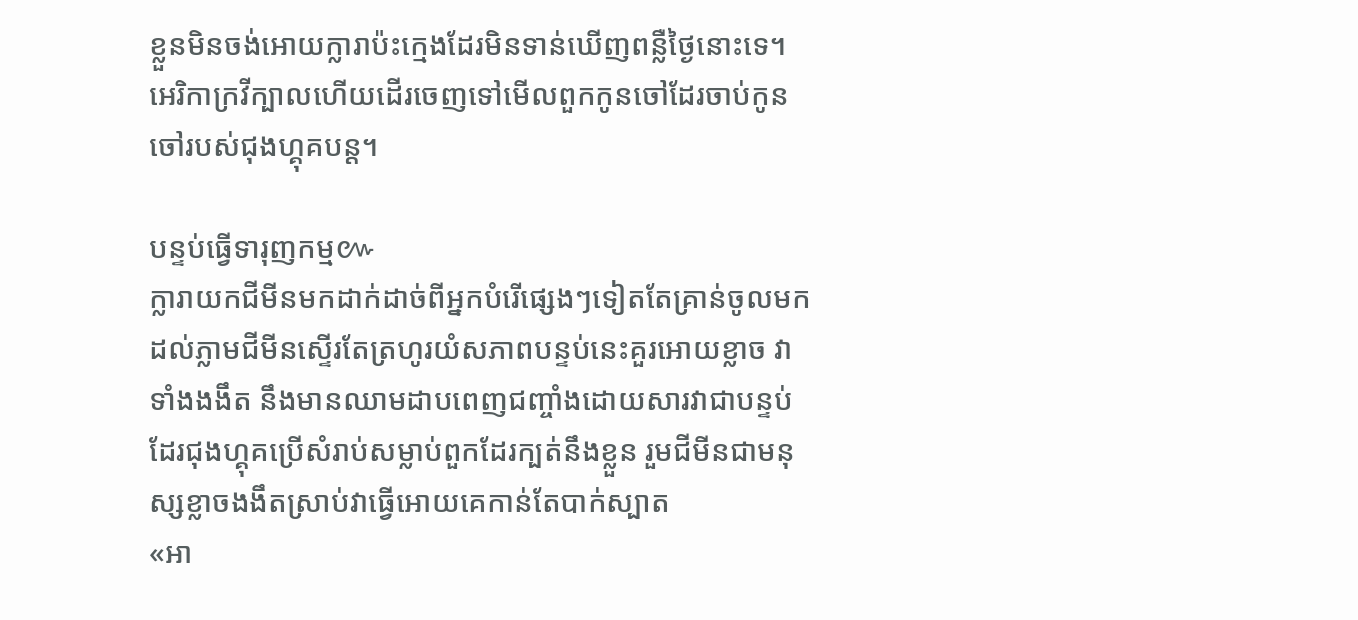ខ្លួនមិនចង់អោយក្លារាប៉ះក្មេងដែរមិនទាន់ឃើញពន្លឺថ្ងៃនោះទេ។ អេរិកាក្រវីក្បាលហើយដើរចេញទៅមើលពួកកូនចៅដែរចាប់កូនចៅរបស់ជុងហ្គុគបន្ត។

បន្ទប់ធ្វើទារុញកម្ម៚
ក្លារាយកជីមីនមកដាក់ដាច់ពីអ្នកបំរើផ្សេងៗទៀតតែគ្រាន់ចូលមកដល់ភ្លាមជីមីនស្ទើរតែត្រហូរយំសភាពបន្ទប់នេះគួរអោយខ្លាច វាទាំងងងឹត នឹងមានឈាមដាបពេញជញ្ចាំងដោយសារវាជាបន្ទប់ដែរជុងហ្គុគប្រើសំរាប់សម្លាប់ពួកដែរក្បត់នឹងខ្លួន រួមជីមីនជាមនុស្សខ្លាចងងឹតស្រាប់វាធ្វើអោយគេកាន់តែបាក់ស្បាត
«អា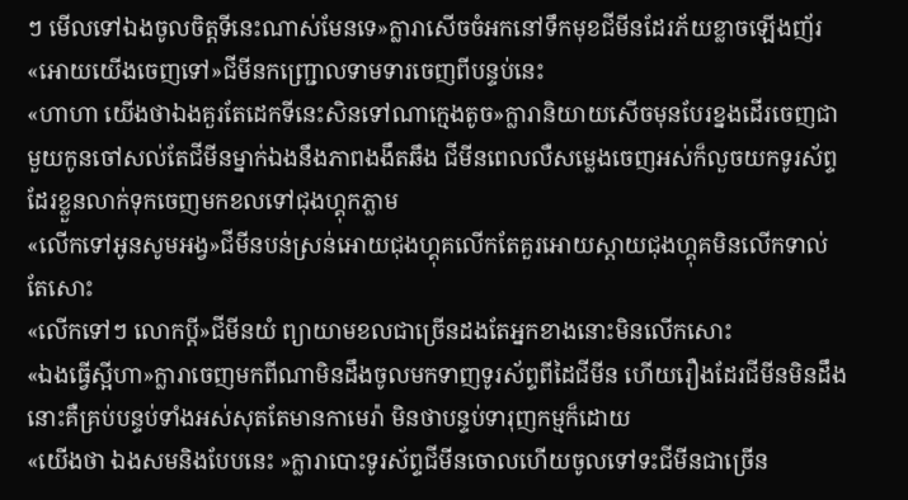ៗ មើលទៅឯងចូលចិត្តទីនេះណាស់មែនទេ»ក្លារាសើចចំអកនៅទឹកមុខជីមីនដែរភ័យខ្លាចឡើងញ័រ
«អោយយើងចេញទៅ»ជីមីនកញ្ជ្រោលទាមទារចេញពីបន្ទប់នេះ
«ហាហា យើងថាឯងគួរតែដេកទីនេះសិនទៅណាក្មេងតូច»ក្លារានិយាយសើចមុនបែរខ្នងដើរចេញជាមួយកូនចៅសល់តែជីមីនម្នាក់ឯងនឹងភាពងងឹតឆឹង ជីមីនពេលលឺសម្លេងចេញអស់ក៏លួចយកទូរស័ព្ទដែរខ្លួនលាក់ទុកចេញមកខលទៅជុងហ្គុកភ្លាម
«លើកទៅអូនសូមអង្វ»ជីមីនបន់ស្រន់អោយជុងហ្គុគលើកតែគួរអោយស្ដាយជុងហ្គុគមិនលើកទាល់តែសោះ
«លើកទៅៗ លោកប្ដី»ជីមីនយំ ព្យាយាមខលជាច្រើនដងតែអ្នកខាងនោះមិនលើកសោះ
«ឯងធ្វើស្អីហា»ក្លារាចេញមកពីណាមិនដឹងចូលមកទាញទូរស័ព្ទពីដៃជីមីន ហើយរឿងដែរជីមីនមិនដឹងនោះគឺគ្រប់បន្ទប់ទាំងអស់សុតតែមានកាមេរ៉ា មិនថាបន្ទប់ទារុញកម្មក៏ដោយ
«យើងថា ឯងសមនិងបែបនេះ »ក្លារាបោះទូរស័ព្ទជីមីនចោលហើយចូលទៅទះជីមីនជាច្រើន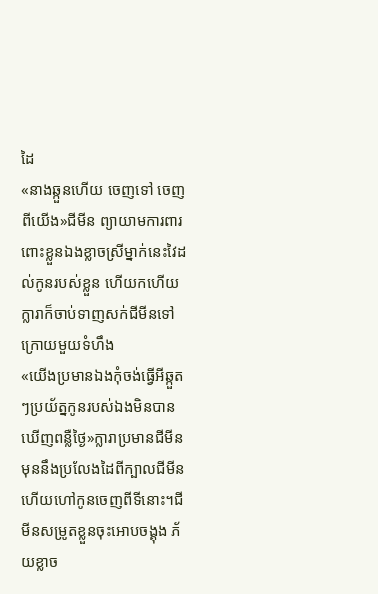ដៃ
«នាងឆ្កួនហើយ ចេញទៅ ចេញពីយើង»ជីមីន ព្យាយាមការពារពោះខ្លួនឯងខ្លាចស្រីម្នាក់នេះវៃដល់កូនរបស់ខ្លួន ហើយកហើយក្លារាក៏ចាប់ទាញសក់ជីមីនទៅក្រោយមួយទំហឹង
«យើងប្រមានឯងកុំចង់ធ្វើអីឆ្កួតៗប្រយ័ត្នកូនរបស់ឯងមិនបានឃើញពន្លឺថ្ងៃ»ក្លារាប្រមានជីមីនមុននឹងប្រលែងដៃពីក្បាលជីមីនហើយហៅកូនចេញពីទីនោះ។ជីមីនសម្រូតខ្លួនចុះអោបចង្គុង ភ័យខ្លាច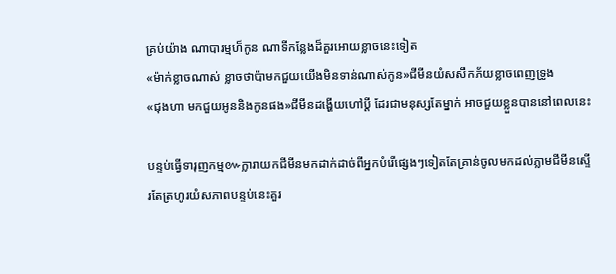គ្រប់យ៉ាង ណាបារម្មហ៏កូន ណាទីកន្លែងដ៏គួរអោយខ្លាចនេះទៀត
«ម៉ាក់ខ្លាចណាស់ ខ្លាចថាប៉ាមកជួយយើងមិនទាន់ណាស់កូន»ជីមីនយំសសឹកភ័យខ្លាចពេញទ្រូង
«ជុងហា មកជួយអូននិងកូនផង»ជីមីនដង្ហើយហៅប្ដី ដែរជាមនុស្សតែម្នាក់ អាចជួយខ្លួនបាននៅពេលនេះ

បន្ទប់ធ្វើទារុញកម្ម៚ក្លារាយកជីមីនមកដាក់ដាច់ពីអ្នកបំរើផ្សេងៗទៀតតែគ្រាន់ចូលមកដល់ភ្លាមជីមីនស្ទើរតែត្រហូរយំសភាពបន្ទប់នេះគួរ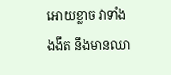អោយខ្លាច វាទាំងងងឹត នឹងមានឈា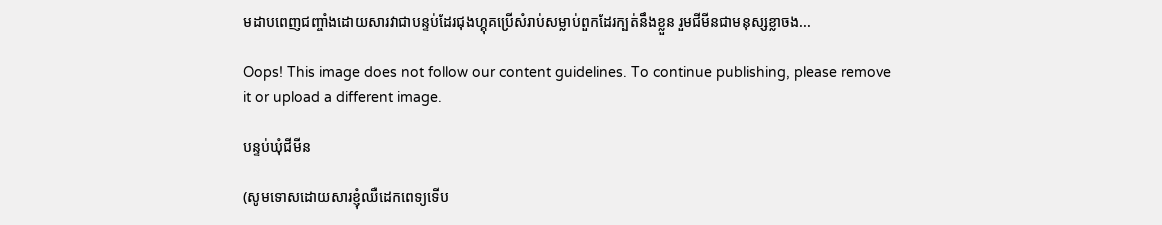មដាបពេញជញ្ចាំងដោយសារវាជាបន្ទប់ដែរជុងហ្គុគប្រើសំរាប់សម្លាប់ពួកដែរក្បត់នឹងខ្លួន រួមជីមីនជាមនុស្សខ្លាចង...

Oops! This image does not follow our content guidelines. To continue publishing, please remove it or upload a different image.

បន្ទប់ឃុំជីមីន

(សូមទោសដោយសារខ្ញុំឈឺដេកពេទ្យទើប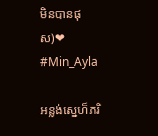មិនបានផុស)❤
#Min_Ayla

អន្លង់ស្នេហ៏ភរិ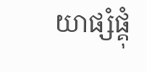យាផ្សំផ្គុំ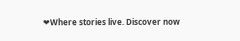❤Where stories live. Discover now